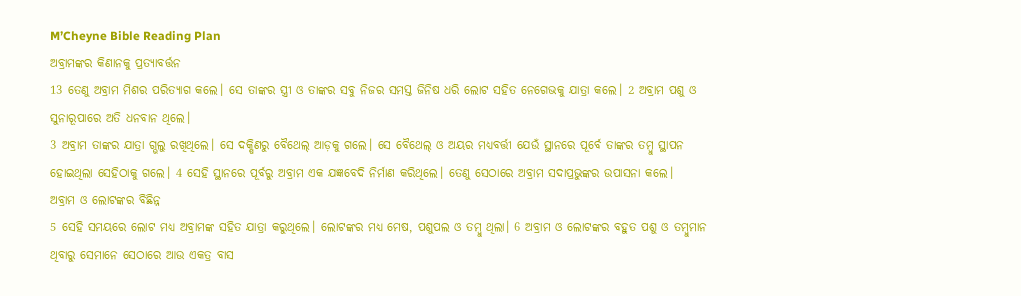M’Cheyne Bible Reading Plan
ଅବ୍ରାମଙ୍କର କିଣାନକୁ ପ୍ରତ୍ୟାବର୍ତ୍ତନ
13 ତେଣୁ ଅବ୍ରାମ ମିଶର ପରିତ୍ୟାଗ କଲେ। ସେ ତାଙ୍କର ସ୍ତ୍ରୀ ଓ ତାଙ୍କର ସବୁ ନିଜର ସମସ୍ତ ଜିନିଷ ଧରି ଲୋଟ ସହିତ ନେଗେଭକୁ ଯାତ୍ରା କଲେ। 2 ଅବ୍ରାମ ପଶୁ ଓ ସୁନାରୂପାରେ ଅତି ଧନବାନ ଥିଲେ।
3 ଅବ୍ରାମ ତାଙ୍କର ଯାତ୍ରା ଗ୍ଭଲୁ ରଖିଥିଲେ। ସେ ଦକ୍ଷିଣରୁ ବୈଥେଲ୍ ଆଡ଼କୁ ଗଲେ। ସେ ବୈଥେଲ୍ ଓ ଅୟର ମଧ୍ୟବର୍ତ୍ତୀ ଯେଉଁ ସ୍ଥାନରେ ପୂର୍ବେ ତାଙ୍କର ତମ୍ବୁ ସ୍ଥାପନ ହୋଇଥିଲା ସେହିଠାକୁ ଗଲେ। 4 ସେହି ସ୍ଥାନରେ ପୂର୍ବରୁ ଅବ୍ରାମ ଏକ ଯଜ୍ଞବେଦି ନିର୍ମାଣ କରିଥିଲେ। ତେଣୁ ସେଠାରେ ଅବ୍ରାମ ସଦାପ୍ରଭୁଙ୍କର ଉପାସନା କଲେ।
ଅବ୍ରାମ ଓ ଲୋଟଙ୍କର ବିଛିନ୍ନ
5 ସେହି ସମୟରେ ଲୋଟ ମଧ୍ୟ ଅବ୍ରାମଙ୍କ ସହିତ ଯାତ୍ରା କରୁଥିଲେ। ଲୋଟଙ୍କର ମଧ୍ୟ ମେଷ, ପଶୁପଲ ଓ ତମ୍ବୁ ଥିଲା। 6 ଅବ୍ରାମ ଓ ଲୋଟଙ୍କର ବହୁତ ପଶୁ ଓ ତମ୍ବୁମାନ ଥିବାରୁ ସେମାନେ ସେଠାରେ ଆଉ ଏକତ୍ର ବାସ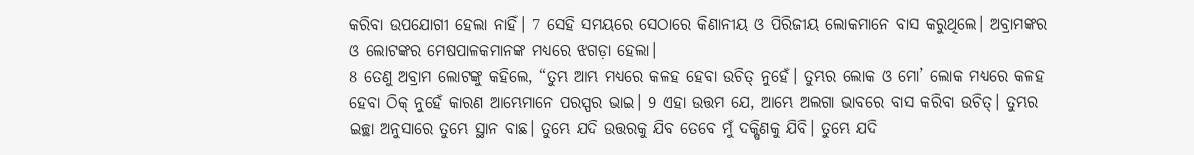କରିବା ଉପଯୋଗୀ ହେଲା ନାହିଁ। 7 ସେହି ସମୟରେ ସେଠାରେ କିଣାନୀୟ ଓ ପିରିଜୀୟ ଲୋକମାନେ ବାସ କରୁଥିଲେ। ଅବ୍ରାମଙ୍କର ଓ ଲୋଟଙ୍କର ମେଷପାଳକମାନଙ୍କ ମଧ୍ୟରେ ଝଗଡ଼ା ହେଲା।
8 ତେଣୁ ଅବ୍ରାମ ଲୋଟଙ୍କୁ କହିଲେ, “ତୁମ୍ଭ ଆମ୍ଭ ମଧ୍ୟରେ କଳହ ହେବା ଉଚିତ୍ ନୁହେଁ। ତୁମ୍ଭର ଲୋକ ଓ ମୋ’ ଲୋକ ମଧ୍ୟରେ କଳହ ହେବା ଠିକ୍ ନୁହେଁ କାରଣ ଆମ୍ଭେମାନେ ପରସ୍ପର ଭାଇ। 9 ଏହା ଉତ୍ତମ ଯେ, ଆମ୍ଭେ ଅଲଗା ଭାବରେ ବାସ କରିବା ଉଚିତ୍। ତୁମ୍ଭର ଇଚ୍ଛା ଅନୁସାରେ ତୁମ୍ଭେ ସ୍ଥାନ ବାଛ। ତୁମ୍ଭେ ଯଦି ଉତ୍ତରକୁ ଯିବ ତେବେ ମୁଁ ଦକ୍ଷିଣକୁ ଯିବି। ତୁମ୍ଭେ ଯଦି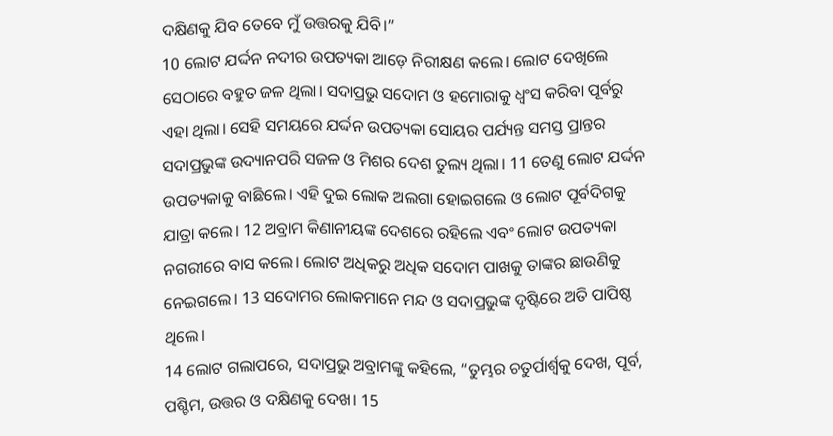ଦକ୍ଷିଣକୁ ଯିବ ତେବେ ମୁଁ ଉତ୍ତରକୁ ଯିବି।”
10 ଲୋଟ ଯର୍ଦ୍ଦନ ନଦୀର ଉପତ୍ୟକା ଆଡ଼େ ନିରୀକ୍ଷଣ କଲେ। ଲୋଟ ଦେଖିଲେ ସେଠାରେ ବହୁତ ଜଳ ଥିଲା। ସଦାପ୍ରଭୁ ସଦୋମ ଓ ହମୋରାକୁ ଧ୍ୱଂସ କରିବା ପୂର୍ବରୁ ଏହା ଥିଲା। ସେହି ସମୟରେ ଯର୍ଦ୍ଦନ ଉପତ୍ୟକା ସୋୟର ପର୍ଯ୍ୟନ୍ତ ସମସ୍ତ ପ୍ରାନ୍ତର ସଦାପ୍ରଭୁଙ୍କ ଉଦ୍ୟାନପରି ସଜଳ ଓ ମିଶର ଦେଶ ତୁଲ୍ୟ ଥିଲା। 11 ତେଣୁ ଲୋଟ ଯର୍ଦ୍ଦନ ଉପତ୍ୟକାକୁ ବାଛିଲେ। ଏହି ଦୁଇ ଲୋକ ଅଲଗା ହୋଇଗଲେ ଓ ଲୋଟ ପୂର୍ବଦିଗକୁ ଯାତ୍ରା କଲେ। 12 ଅବ୍ରାମ କିଣାନୀୟଙ୍କ ଦେଶରେ ରହିଲେ ଏବଂ ଲୋଟ ଉପତ୍ୟକା ନଗରୀରେ ବାସ କଲେ। ଲୋଟ ଅଧିକରୁ ଅଧିକ ସଦୋମ ପାଖକୁ ତାଙ୍କର ଛାଉଣିକୁ ନେଇଗଲେ। 13 ସଦୋମର ଲୋକମାନେ ମନ୍ଦ ଓ ସଦାପ୍ରଭୁଙ୍କ ଦୃଷ୍ଟିରେ ଅତି ପାପିଷ୍ଠ ଥିଲେ।
14 ଲୋଟ ଗଲାପରେ, ସଦାପ୍ରଭୁ ଅବ୍ରାମଙ୍କୁ କହିଲେ, “ତୁମ୍ଭର ଚତୁର୍ପାର୍ଶ୍ୱକୁ ଦେଖ, ପୂର୍ବ, ପଶ୍ଚିମ, ଉତ୍ତର ଓ ଦକ୍ଷିଣକୁ ଦେଖ। 15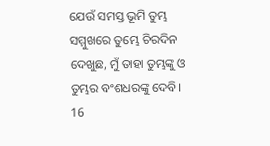ଯେଉଁ ସମସ୍ତ ଭୂମି ତୁମ୍ଭ ସମ୍ମୁଖରେ ତୁମ୍ଭେ ଚିରଦିନ ଦେଖୁଛ, ମୁଁ ତାହା ତୁମ୍ଭଙ୍କୁ ଓ ତୁମ୍ଭର ବଂଶଧରଙ୍କୁ ଦେବି। 16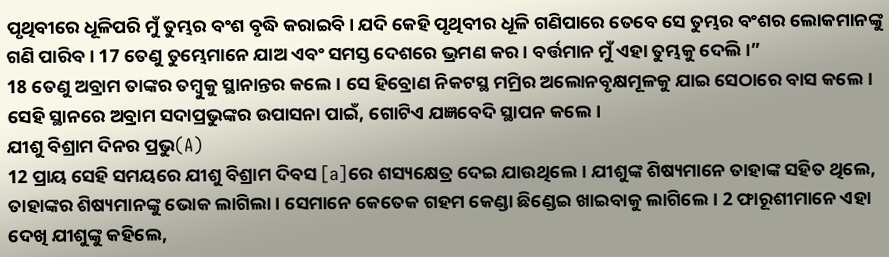ପୃଥିବୀରେ ଧୂଳିପରି ମୁଁ ତୁମ୍ଭର ବଂଶ ବୃଦ୍ଧି କରାଇବି। ଯଦି କେହି ପୃଥିବୀର ଧୂଳି ଗଣିପାରେ ତେବେ ସେ ତୁମ୍ଭର ବଂଶର ଲୋକମାନଙ୍କୁ ଗଣି ପାରିବ। 17 ତେଣୁ ତୁମ୍ଭେମାନେ ଯାଅ ଏବଂ ସମସ୍ତ ଦେଶରେ ଭ୍ରମଣ କର। ବର୍ତ୍ତମାନ ମୁଁ ଏହା ତୁମ୍ଭକୁ ଦେଲି।”
18 ତେଣୁ ଅବ୍ରାମ ତାଙ୍କର ତମ୍ବୁକୁ ସ୍ଥାନାନ୍ତର କଲେ। ସେ ହିବ୍ରୋଣ ନିକଟସ୍ଥ ମମ୍ରିର ଅଲୋନବୃକ୍ଷମୂଳକୁ ଯାଇ ସେଠାରେ ବାସ କଲେ। ସେହି ସ୍ଥାନରେ ଅବ୍ରାମ ସଦାପ୍ରଭୁଙ୍କର ଉପାସନା ପାଇଁ, ଗୋଟିଏ ଯଜ୍ଞବେଦି ସ୍ଥାପନ କଲେ।
ଯୀଶୁ ବିଶ୍ରାମ ଦିନର ପ୍ରଭୁ(A)
12 ପ୍ରାୟ ସେହି ସମୟରେ ଯୀଶୁ ବିଶ୍ରାମ ଦିବସ [a]ରେ ଶସ୍ୟକ୍ଷେତ୍ର ଦେଇ ଯାଉଥିଲେ। ଯୀଶୁଙ୍କ ଶିଷ୍ୟମାନେ ତାହାଙ୍କ ସହିତ ଥିଲେ, ତାହାଙ୍କର ଶିଷ୍ୟମାନଙ୍କୁ ଭୋକ ଲାଗିଲା। ସେମାନେ କେତେକ ଗହମ କେଣ୍ଡା ଛିଣ୍ଡେଇ ଖାଇବାକୁ ଲାଗିଲେ। 2 ଫାରୂଶୀମାନେ ଏହା ଦେଖି ଯୀଶୁଙ୍କୁ କହିଲେ,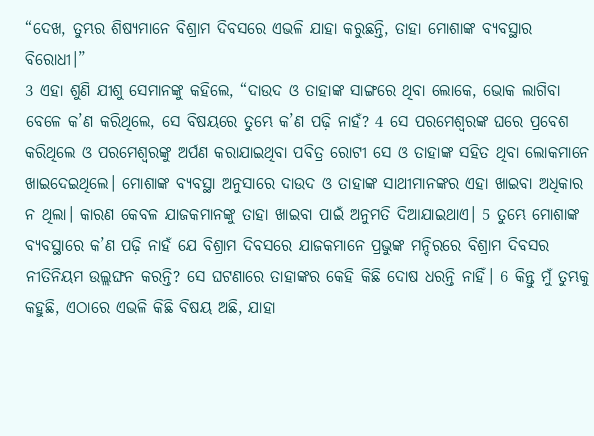“ଦେଖ, ତୁମ୍ଭର ଶିଷ୍ୟମାନେ ବିଶ୍ରାମ ଦିବସରେ ଏଭଳି ଯାହା କରୁଛନ୍ତି, ତାହା ମୋଶାଙ୍କ ବ୍ୟବସ୍ଥାର ବିରୋଧୀ।”
3 ଏହା ଶୁଣି ଯୀଶୁ ସେମାନଙ୍କୁ କହିଲେ, “ଦାଉଦ ଓ ତାହାଙ୍କ ସାଙ୍ଗରେ ଥିବା ଲୋକେ, ଭୋକ ଲାଗିବା ବେଳେ କ’ଣ କରିଥିଲେ, ସେ ବିଷୟରେ ତୁମ୍ଭେ କ’ଣ ପଢ଼ି ନାହଁ? 4 ସେ ପରମେଶ୍ୱରଙ୍କ ଘରେ ପ୍ରବେଶ କରିଥିଲେ ଓ ପରମେଶ୍ୱରଙ୍କୁ ଅର୍ପଣ କରାଯାଇଥିବା ପବିତ୍ର ରୋଟୀ ସେ ଓ ତାହାଙ୍କ ସହିତ ଥିବା ଲୋକମାନେ ଖାଇଦେଇଥିଲେ। ମୋଶାଙ୍କ ବ୍ୟବସ୍ଥା ଅନୁସାରେ ଦାଉଦ ଓ ତାହାଙ୍କ ସାଥୀମାନଙ୍କର ଏହା ଖାଇବା ଅଧିକାର ନ ଥିଲା। କାରଣ କେବଳ ଯାଜକମାନଙ୍କୁ ତାହା ଖାଇବା ପାଇଁ ଅନୁମତି ଦିଆଯାଇଥାଏ। 5 ତୁମ୍ଭେ ମୋଶାଙ୍କ ବ୍ୟବସ୍ଥାରେ କ’ଣ ପଢ଼ି ନାହଁ ଯେ ବିଶ୍ରାମ ଦିବସରେ ଯାଜକମାନେ ପ୍ରଭୁଙ୍କ ମନ୍ଦିରରେ ବିଶ୍ରାମ ଦିବସର ନୀତିନିୟମ ଉଲ୍ଲଙ୍ଘନ କରନ୍ତି? ସେ ଘଟଣାରେ ତାହାଙ୍କର କେହି କିଛି ଦୋଷ ଧରନ୍ତି ନାହିଁ। 6 କିନ୍ତୁ ମୁଁ ତୁମ୍ଭକୁ କହୁଛି, ଏଠାରେ ଏଭଳି କିଛି ବିଷୟ ଅଛି, ଯାହା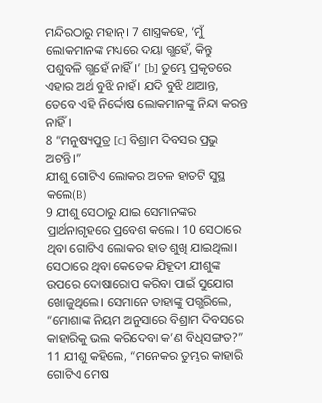ମନ୍ଦିରଠାରୁ ମହାନ୍। 7 ଶାସ୍ତ୍ରକହେ, ‘ମୁଁ ଲୋକମାନଙ୍କ ମଧ୍ୟରେ ଦୟା ଗ୍ଭହେଁ, କିନ୍ତୁ ପଶୁବଳି ଗ୍ଭହେଁ ନାହିଁ।’ [b] ତୁମ୍ଭେ ପ୍ରକୃତରେ ଏହାର ଅର୍ଥ ବୁଝି ନାହଁ। ଯଦି ବୁଝି ଥାଆନ୍ତ, ତେବେ ଏହି ନିର୍ଦ୍ଦୋଷ ଲୋକମାନଙ୍କୁ ନିନ୍ଦା କରନ୍ତ ନାହିଁ।
8 “ମନୁଷ୍ୟପୁତ୍ର [c] ବିଶ୍ରାମ ଦିବସର ପ୍ରଭୁ ଅଟନ୍ତି।”
ଯୀଶୁ ଗୋଟିଏ ଲୋକର ଅଚଳ ହାତଟି ସୁସ୍ଥ କଲେ(B)
9 ଯୀଶୁ ସେଠାରୁ ଯାଇ ସେମାନଙ୍କର ପ୍ରାର୍ଥନାଗୃହରେ ପ୍ରବେଶ କଲେ। 10 ସେଠାରେ ଥିବା ଗୋଟିଏ ଲୋକର ହାତ ଶୁଖି ଯାଇଥିଲା। ସେଠାରେ ଥିବା କେତେକ ଯିହୂଦୀ ଯୀଶୁଙ୍କ ଉପରେ ଦୋଷାରୋପ କରିବା ପାଇଁ ସୁଯୋଗ ଖୋଜୁଥିଲେ। ସେମାନେ ତାହାଙ୍କୁ ପଗ୍ଭରିଲେ, “ମୋଶାଙ୍କ ନିୟମ ଅନୁସାରେ ବିଶ୍ରାମ ଦିବସରେ କାହାରିକୁ ଭଲ କରିଦେବା କ’ଣ ବିଧିସଙ୍ଗତ?”
11 ଯୀଶୁ କହିଲେ, “ମନେକର ତୁମ୍ଭର କାହାରି ଗୋଟିଏ ମେଷ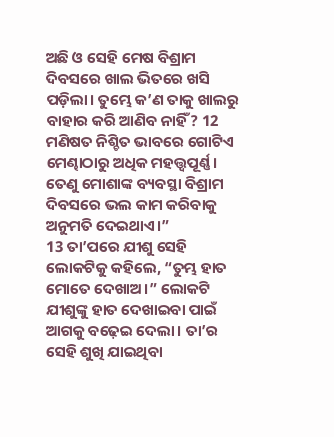ଅଛି ଓ ସେହି ମେଷ ବିଶ୍ରାମ ଦିବସରେ ଖାଲ ଭିତରେ ଖସି ପଡ଼ିଲା। ତୁମ୍ଭେ କ’ଣ ତାକୁ ଖାଲରୁ ବାହାର କରି ଆଣିବ ନାହିଁ? 12 ମଣିଷତ ନିଶ୍ଚିତ ଭାବରେ ଗୋଟିଏ ମେଣ୍ଢାଠାରୁ ଅଧିକ ମହତ୍ତ୍ୱପୂର୍ଣ୍ଣ। ତେଣୁ ମୋଶାଙ୍କ ବ୍ୟବସ୍ଥା ବିଶ୍ରାମ ଦିବସରେ ଭଲ କାମ କରିବାକୁ ଅନୁମତି ଦେଇଥାଏ।”
13 ତା’ପରେ ଯୀଶୁ ସେହି ଲୋକଟିକୁ କହିଲେ, “ତୁମ୍ଭ ହାତ ମୋତେ ଦେଖାଅ।” ଲୋକଟି ଯୀଶୁଙ୍କୁ ହାତ ଦେଖାଇବା ପାଇଁ ଆଗକୁ ବଢ଼େଇ ଦେଲା। ତା’ର ସେହି ଶୁଖି ଯାଇଥିବା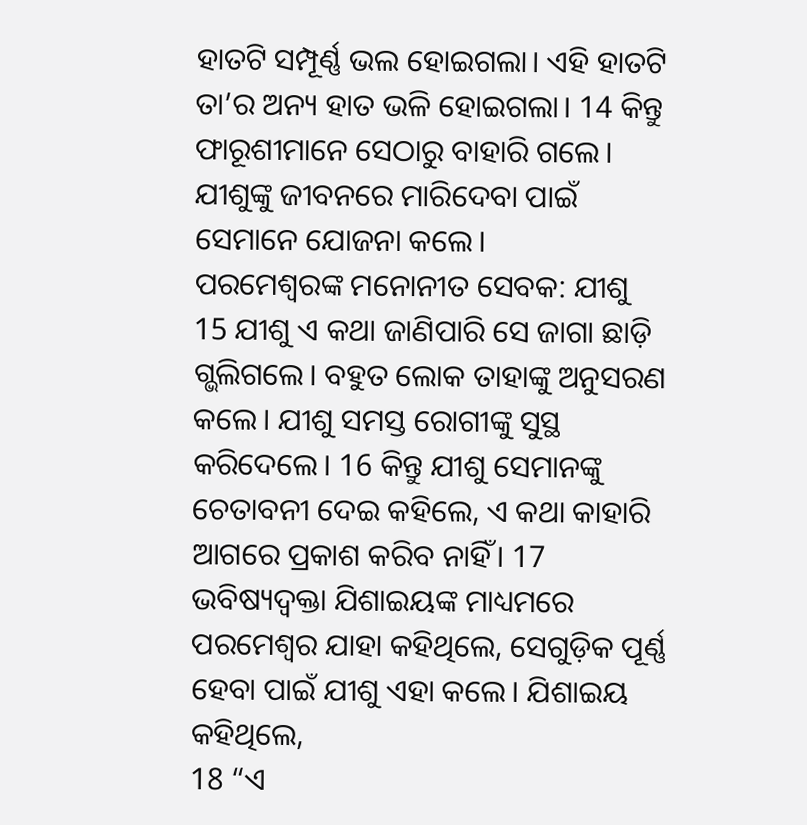ହାତଟି ସମ୍ପୂର୍ଣ୍ଣ ଭଲ ହୋଇଗଲା। ଏହି ହାତଟି ତା’ର ଅନ୍ୟ ହାତ ଭଳି ହୋଇଗଲା। 14 କିନ୍ତୁ ଫାରୂଶୀମାନେ ସେଠାରୁ ବାହାରି ଗଲେ। ଯୀଶୁଙ୍କୁ ଜୀବନରେ ମାରିଦେବା ପାଇଁ ସେମାନେ ଯୋଜନା କଲେ।
ପରମେଶ୍ୱରଙ୍କ ମନୋନୀତ ସେବକ: ଯୀଶୁ
15 ଯୀଶୁ ଏ କଥା ଜାଣିପାରି ସେ ଜାଗା ଛାଡ଼ି ଗ୍ଭଲିଗଲେ। ବହୁତ ଲୋକ ତାହାଙ୍କୁ ଅନୁସରଣ କଲେ। ଯୀଶୁ ସମସ୍ତ ରୋଗୀଙ୍କୁ ସୁସ୍ଥ କରିଦେଲେ। 16 କିନ୍ତୁ ଯୀଶୁ ସେମାନଙ୍କୁ ଚେତାବନୀ ଦେଇ କହିଲେ, ଏ କଥା କାହାରି ଆଗରେ ପ୍ରକାଶ କରିବ ନାହିଁ। 17 ଭବିଷ୍ୟଦ୍ବକ୍ତା ଯିଶାଇୟଙ୍କ ମାଧ୍ୟମରେ ପରମେଶ୍ୱର ଯାହା କହିଥିଲେ, ସେଗୁଡ଼ିକ ପୂର୍ଣ୍ଣ ହେବା ପାଇଁ ଯୀଶୁ ଏହା କଲେ। ଯିଶାଇୟ କହିଥିଲେ,
18 “ଏ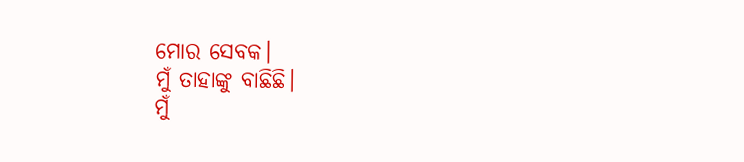ମୋର ସେବକ।
ମୁଁ ତାହାଙ୍କୁ ବାଛିଛି।
ମୁଁ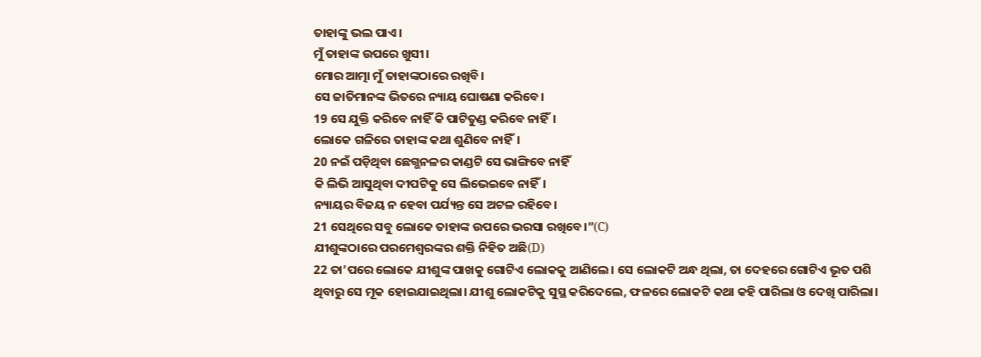ତାହାଙ୍କୁ ଭଲ ପାଏ।
ମୁଁ ତାହାଙ୍କ ଉପରେ ଖୁସୀ।
ମୋର ଆତ୍ମା ମୁଁ ତାହାଙ୍କଠାରେ ରଖିବି।
ସେ ଜାତିମାନଙ୍କ ଭିତରେ ନ୍ୟାୟ ଘୋଷଣା କରିବେ।
19 ସେ ଯୁକ୍ତି କରିବେ ନାହିଁ କି ପାଟିତୁଣ୍ଡ କରିବେ ନାହିଁ।
ଲୋକେ ଗଳିରେ ତାହାଙ୍କ କଥା ଶୁଣିବେ ନାହିଁ।
20 ନଇଁ ପଡ଼ିଥିବା ଛେଗ୍ଭନଳର କାଣ୍ଡଟି ସେ ଭାଙ୍ଗିବେ ନାହିଁ
କି ଲିଭି ଆସୁଥିବା ଦୀପଟିକୁ ସେ ଲିଭେଇବେ ନାହିଁ।
ନ୍ୟାୟର ବିଜୟ ନ ହେବା ପର୍ଯ୍ୟନ୍ତ ସେ ଅଟଳ ରହିବେ।
21 ସେଥିରେ ସବୁ ଲୋକେ ତାହାଙ୍କ ଉପରେ ଭରସା ରଖିବେ।”(C)
ଯୀଶୁଙ୍କଠାରେ ପରମେଶ୍ୱରଙ୍କର ଶକ୍ତି ନିହିତ ଅଛି(D)
22 ତା’ପରେ ଲୋକେ ଯୀଶୁଙ୍କ ପାଖକୁ ଗୋଟିଏ ଲୋକକୁ ଆଣିଲେ। ସେ ଲୋକଟି ଅନ୍ଧ ଥିଲା, ତା ଦେହରେ ଗୋଟିଏ ଭୂତ ପଶି ଥିବାରୁ ସେ ମୂକ ହୋଇଯାଇଥିଲା। ଯୀଶୁ ଲୋକଟିକୁ ସୁସ୍ଥ କରିଦେଲେ, ଫଳରେ ଲୋକଟି କଥା କହି ପାରିଲା ଓ ଦେଖି ପାରିଲା।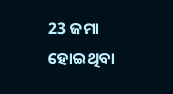23 ଜମା ହୋଇଥିବା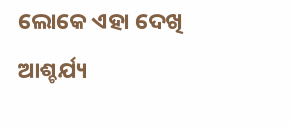ଲୋକେ ଏହା ଦେଖି ଆଶ୍ଚର୍ଯ୍ୟ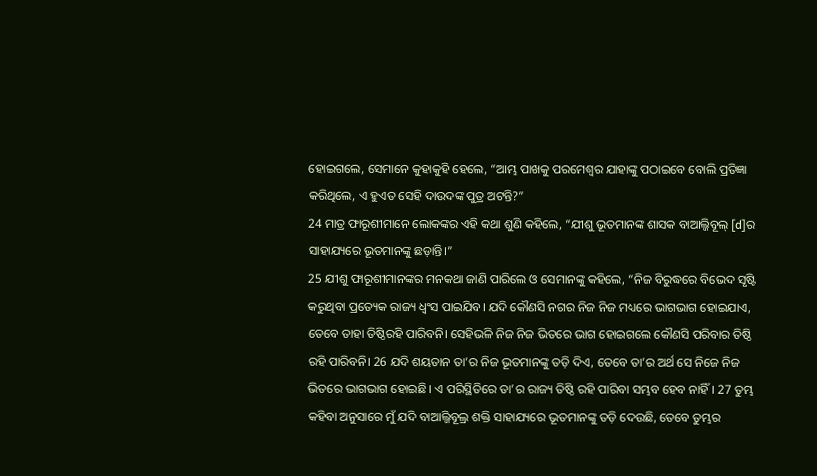ହୋଇଗଲେ, ସେମାନେ କୁହାକୁହି ହେଲେ, “ଆମ୍ଭ ପାଖକୁ ପରମେଶ୍ୱର ଯାହାଙ୍କୁ ପଠାଇବେ ବୋଲି ପ୍ରତିଜ୍ଞା କରିଥିଲେ, ଏ ହୁଏତ ସେହି ଦାଉଦଙ୍କ ପୁତ୍ର ଅଟନ୍ତି?”
24 ମାତ୍ର ଫାରୂଶୀମାନେ ଲୋକଙ୍କର ଏହି କଥା ଶୁଣି କହିଲେ, “ଯୀଶୁ ଭୂତମାନଙ୍କ ଶାସକ ବାଆଲ୍ଜିବୂଲ୍ [d]ର ସାହାଯ୍ୟରେ ଭୂତମାନଙ୍କୁ ଛଡ଼ାନ୍ତି।”
25 ଯୀଶୁ ଫାରୂଶୀମାନଙ୍କର ମନକଥା ଜାଣି ପାରିଲେ ଓ ସେମାନଙ୍କୁ କହିଲେ, “ନିଜ ବିରୁଦ୍ଧରେ ବିଭେଦ ସୃଷ୍ଟି କରୁଥିବା ପ୍ରତ୍ୟେକ ରାଜ୍ୟ ଧ୍ୱଂସ ପାଇଯିବ। ଯଦି କୌଣସି ନଗର ନିଜ ନିଜ ମଧ୍ୟରେ ଭାଗଭାଗ ହୋଇଯାଏ, ତେବେ ତାହା ତିଷ୍ଠିରହି ପାରିବନି। ସେହିଭଳି ନିଜ ନିଜ ଭିତରେ ଭାଗ ହୋଇଗଲେ କୌଣସି ପରିବାର ତିଷ୍ଠି ରହି ପାରିବନି। 26 ଯଦି ଶୟତାନ ତା’ର ନିଜ ଭୂତମାନଙ୍କୁ ତଡ଼ି ଦିଏ, ତେବେ ତା’ର ଅର୍ଥ ସେ ନିଜେ ନିଜ ଭିତରେ ଭାଗଭାଗ ହୋଇଛି। ଏ ପରିସ୍ଥିତିରେ ତା’ର ରାଜ୍ୟ ତିଷ୍ଠି ରହି ପାରିବା ସମ୍ଭବ ହେବ ନାହିଁ। 27 ତୁମ୍ଭ କହିବା ଅନୁସାରେ ମୁଁ ଯଦି ବାଆଲ୍ଜିବୂଲ୍ର ଶକ୍ତି ସାହାଯ୍ୟରେ ଭୂତମାନଙ୍କୁ ତଡ଼ି ଦେଉଛି, ତେବେ ତୁମ୍ଭର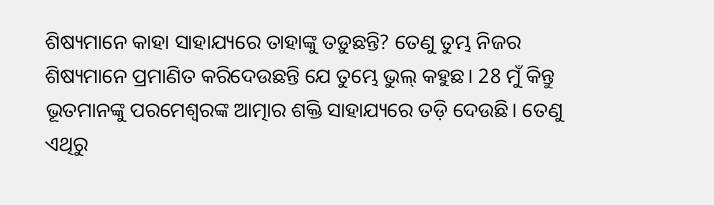ଶିଷ୍ୟମାନେ କାହା ସାହାଯ୍ୟରେ ତାହାଙ୍କୁ ତଡ଼ୁଛନ୍ତି? ତେଣୁ ତୁମ୍ଭ ନିଜର ଶିଷ୍ୟମାନେ ପ୍ରମାଣିତ କରିଦେଉଛନ୍ତି ଯେ ତୁମ୍ଭେ ଭୁଲ୍ କହୁଛ। 28 ମୁଁ କିନ୍ତୁ ଭୂତମାନଙ୍କୁ ପରମେଶ୍ୱରଙ୍କ ଆତ୍ମାର ଶକ୍ତି ସାହାଯ୍ୟରେ ତଡ଼ି ଦେଉଛି। ତେଣୁ ଏଥିରୁ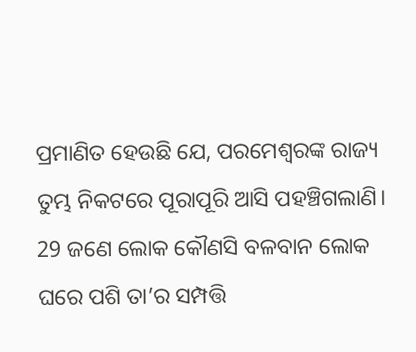ପ୍ରମାଣିତ ହେଉଛି ଯେ, ପରମେଶ୍ୱରଙ୍କ ରାଜ୍ୟ ତୁମ୍ଭ ନିକଟରେ ପୂରାପୂରି ଆସି ପହଞ୍ଚିଗଲାଣି। 29 ଜଣେ ଲୋକ କୌଣସି ବଳବାନ ଲୋକ ଘରେ ପଶି ତା’ର ସମ୍ପତ୍ତି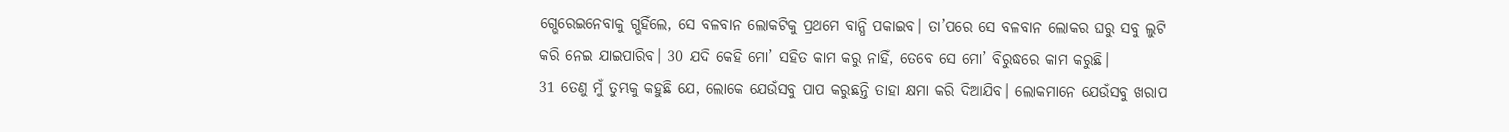ଗ୍ଭେରେଇନେବାକୁ ଗ୍ଭହିଁଲେ, ସେ ବଳବାନ ଲୋକଟିକୁ ପ୍ରଥମେ ବାନ୍ଧି ପକାଇବ। ତା’ପରେ ସେ ବଳବାନ ଲୋକର ଘରୁ ସବୁ ଲୁଟି କରି ନେଇ ଯାଇପାରିବ। 30 ଯଦି କେହି ମୋ’ ସହିତ କାମ କରୁ ନାହିଁ, ତେବେ ସେ ମୋ’ ବିରୁଦ୍ଧରେ କାମ କରୁଛି।
31 ତେଣୁ ମୁଁ ତୁମ୍ଭକୁ କହୁଛି ଯେ, ଲୋକେ ଯେଉଁସବୁ ପାପ କରୁଛନ୍ତି ତାହା କ୍ଷମା କରି ଦିଆଯିବ। ଲୋକମାନେ ଯେଉଁସବୁ ଖରାପ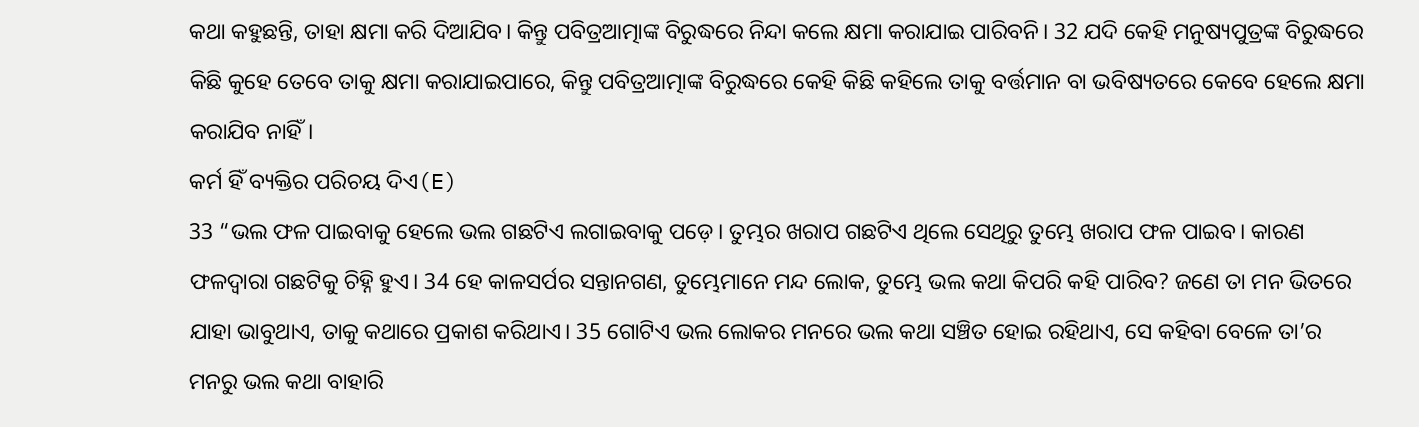କଥା କହୁଛନ୍ତି, ତାହା କ୍ଷମା କରି ଦିଆଯିବ। କିନ୍ତୁ ପବିତ୍ରଆତ୍ମାଙ୍କ ବିରୁଦ୍ଧରେ ନିନ୍ଦା କଲେ କ୍ଷମା କରାଯାଇ ପାରିବନି। 32 ଯଦି କେହି ମନୁଷ୍ୟପୁତ୍ରଙ୍କ ବିରୁଦ୍ଧରେ କିଛି କୁହେ ତେବେ ତାକୁ କ୍ଷମା କରାଯାଇପାରେ, କିନ୍ତୁ ପବିତ୍ରଆତ୍ମାଙ୍କ ବିରୁଦ୍ଧରେ କେହି କିଛି କହିଲେ ତାକୁ ବର୍ତ୍ତମାନ ବା ଭବିଷ୍ୟତରେ କେବେ ହେଲେ କ୍ଷମା କରାଯିବ ନାହିଁ।
କର୍ମ ହିଁ ବ୍ୟକ୍ତିର ପରିଚୟ ଦିଏ(E)
33 “ଭଲ ଫଳ ପାଇବାକୁ ହେଲେ ଭଲ ଗଛଟିଏ ଲଗାଇବାକୁ ପଡ଼େ। ତୁମ୍ଭର ଖରାପ ଗଛଟିଏ ଥିଲେ ସେଥିରୁ ତୁମ୍ଭେ ଖରାପ ଫଳ ପାଇବ। କାରଣ ଫଳଦ୍ୱାରା ଗଛଟିକୁ ଚିହ୍ନି ହୁଏ। 34 ହେ କାଳସର୍ପର ସନ୍ତାନଗଣ, ତୁମ୍ଭେମାନେ ମନ୍ଦ ଲୋକ, ତୁମ୍ଭେ ଭଲ କଥା କିପରି କହି ପାରିବ? ଜଣେ ତା ମନ ଭିତରେ ଯାହା ଭାବୁଥାଏ, ତାକୁ କଥାରେ ପ୍ରକାଶ କରିଥାଏ। 35 ଗୋଟିଏ ଭଲ ଲୋକର ମନରେ ଭଲ କଥା ସଞ୍ଚିତ ହୋଇ ରହିଥାଏ, ସେ କହିବା ବେଳେ ତା’ର ମନରୁ ଭଲ କଥା ବାହାରି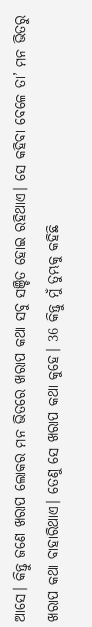ଆସେ। କିନ୍ତୁ ଜଣେ ଖରାପ ଲୋକର ମନ ଭିତରେ ଖରାପ କଥା ସବୁ ସଞ୍ଚିତ ହୋଇ ରହିଥାଏ। ସେ କହିବା ବେଳେ ତା’ ମନ ଭିତରୁ ଖରାପ କଥା ବାହାରିଥାଏ। ତେଣୁ ସେ ଖରାପ କଥା କୁହେ। 36 କିନ୍ତୁ ମୁଁ ତୁମ୍ଭକୁ କହିଛି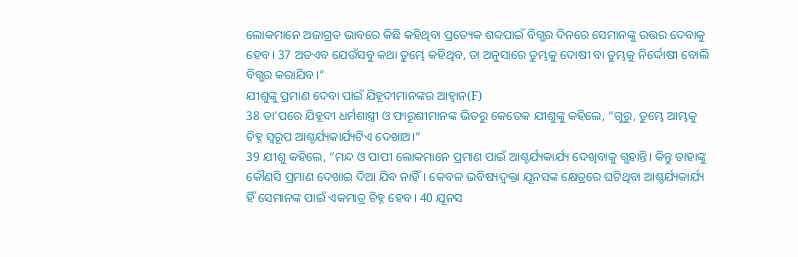ଲୋକମାନେ ଅଜାଗ୍ରତ ଭାବରେ କିଛି କହିଥିବା ପ୍ରତ୍ୟେକ ଶବ୍ଦପାଇଁ ବିଗ୍ଭର ଦିନରେ ସେମାନଙ୍କୁ ଉତ୍ତର ଦେବାକୁ ହେବ। 37 ଅତଏବ ଯେଉଁସବୁ କଥା ତୁମ୍ଭେ କହିଥିବ, ତା ଅନୁସାରେ ତୁମ୍ଭକୁ ଦୋଷୀ ବା ତୁମ୍ଭକୁ ନିର୍ଦ୍ଦୋଷୀ ବୋଲି ବିଗ୍ଭର କରାଯିବ।”
ଯୀଶୁଙ୍କୁ ପ୍ରମାଣ ଦେବା ପାଇଁ ଯିହୂଦୀମାନଙ୍କର ଆହ୍ୱାନ(F)
38 ତା’ପରେ ଯିହୂଦୀ ଧର୍ମଶାସ୍ତ୍ରୀ ଓ ଫାରୂଶୀମାନଙ୍କ ଭିତରୁ କେତେକ ଯୀଶୁଙ୍କୁ କହିଲେ, “ଗୁରୁ, ତୁମ୍ଭେ ଆମ୍ଭକୁ ଚିହ୍ନ ସ୍ୱରୂପ ଆଶ୍ଚର୍ଯ୍ୟକାର୍ଯ୍ୟଟିଏ ଦେଖାଅ।”
39 ଯୀଶୁ କହିଲେ, “ମନ୍ଦ ଓ ପାପୀ ଲୋକମାନେ ପ୍ରମାଣ ପାଇଁ ଆଶ୍ଚର୍ଯ୍ୟକାର୍ଯ୍ୟ ଦେଖିବାକୁ ଗ୍ଭହାନ୍ତି। କିନ୍ତୁ ତାହାଙ୍କୁ କୌଣସି ପ୍ରମାଣ ଦେଖାଇ ଦିଆ ଯିବ ନାହିଁ। କେବଳ ଭବିଷ୍ୟଦ୍ବକ୍ତା ଯୂନସଙ୍କ କ୍ଷେତ୍ରରେ ଘଟିଥିବା ଆଶ୍ଚର୍ଯ୍ୟକାର୍ଯ୍ୟ ହିଁ ସେମାନଙ୍କ ପାଇଁ ଏକମାତ୍ର ଚିହ୍ନ ହେବ। 40 ଯୂନସ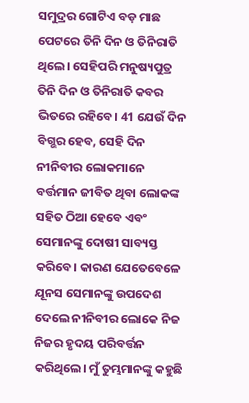ସମୁଦ୍ରର ଗୋଟିଏ ବଡ଼ ମାଛ ପେଟରେ ତିନି ଦିନ ଓ ତିନିରାତି ଥିଲେ। ସେହିପରି ମନୁଷ୍ୟପୁତ୍ର ତିନି ଦିନ ଓ ତିନିରାତି କବର ଭିତରେ ରହିବେ। 41 ଯେଉଁ ଦିନ ବିଗ୍ଭର ହେବ, ସେହି ଦିନ ନୀନିବୀର ଲୋକମାନେ ବର୍ତ୍ତମାନ ଜୀବିତ ଥିବା ଲୋକଙ୍କ ସହିତ ଠିଆ ହେବେ ଏବଂ ସେମାନଙ୍କୁ ଦୋଷୀ ସାବ୍ୟସ୍ତ କରିବେ। କାରଣ ଯେତେବେଳେ ଯୂନସ ସେମାନଙ୍କୁ ଉପଦେଶ ଦେଲେ ନୀନିବୀର ଲୋକେ ନିଜ ନିଜର ହୃଦୟ ପରିବର୍ତ୍ତନ କରିଥିଲେ। ମୁଁ ତୁମ୍ଭମାନଙ୍କୁ କହୁଛି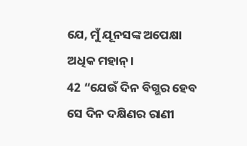ଯେ, ମୁଁ ଯୂନସଙ୍କ ଅପେକ୍ଷା ଅଧିକ ମହାନ୍।
42 “ଯେଉଁ ଦିନ ବିଗ୍ଭର ହେବ ସେ ଦିନ ଦକ୍ଷିଣର ରାଣୀ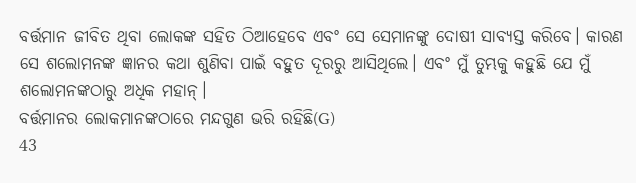ବର୍ତ୍ତମାନ ଜୀବିତ ଥିବା ଲୋକଙ୍କ ସହିତ ଠିଆହେବେ ଏବଂ ସେ ସେମାନଙ୍କୁ ଦୋଷୀ ସାବ୍ୟସ୍ତ କରିବେ। କାରଣ ସେ ଶଲୋମନଙ୍କ ଜ୍ଞାନର କଥା ଶୁଣିବା ପାଇଁ ବହୁତ ଦୂରରୁ ଆସିଥିଲେ। ଏବଂ ମୁଁ ତୁମ୍ଭକୁ କହୁଛି ଯେ ମୁଁ ଶଲୋମନଙ୍କଠାରୁ ଅଧିକ ମହାନ୍।
ବର୍ତ୍ତମାନର ଲୋକମାନଙ୍କଠାରେ ମନ୍ଦଗୁଣ ଭରି ରହିଛି(G)
43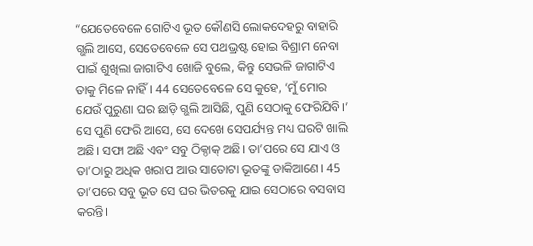“ଯେତେବେଳେ ଗୋଟିଏ ଭୂତ କୌଣସି ଲୋକଦେହରୁ ବାହାରି ଗ୍ଭଲି ଆସେ, ସେତେବେଳେ ସେ ପଥଭ୍ରଷ୍ଟ ହୋଇ ବିଶ୍ରାମ ନେବା ପାଇଁ ଶୁଖିଲା ଜାଗାଟିଏ ଖୋଜି ବୁଲେ, କିନ୍ତୁ ସେଭଳି ଜାଗାଟିଏ ତାକୁ ମିଳେ ନାହିଁ। 44 ସେତେବେଳେ ସେ କୁହେ, ‘ମୁଁ ମୋର ଯେଉଁ ପୁରୁଣା ଘର ଛାଡ଼ି ଗ୍ଭଲି ଆସିଛି, ପୁଣି ସେଠାକୁ ଫେରିଯିବି।’ ସେ ପୁଣି ଫେରି ଆସେ, ସେ ଦେଖେ ସେପର୍ଯ୍ୟନ୍ତ ମଧ୍ୟ ଘରଟି ଖାଲି ଅଛି। ସଫା ଅଛି ଏବଂ ସବୁ ଠିକ୍ଠାକ୍ ଅଛି। ତା’ପରେ ସେ ଯାଏ ଓ ତା’ଠାରୁ ଅଧିକ ଖରାପ ଆଉ ସାତୋଟା ଭୂତଙ୍କୁ ଡାକିଆଣେ। 45 ତା’ପରେ ସବୁ ଭୂତ ସେ ଘର ଭିତରକୁ ଯାଇ ସେଠାରେ ବସବାସ କରନ୍ତି।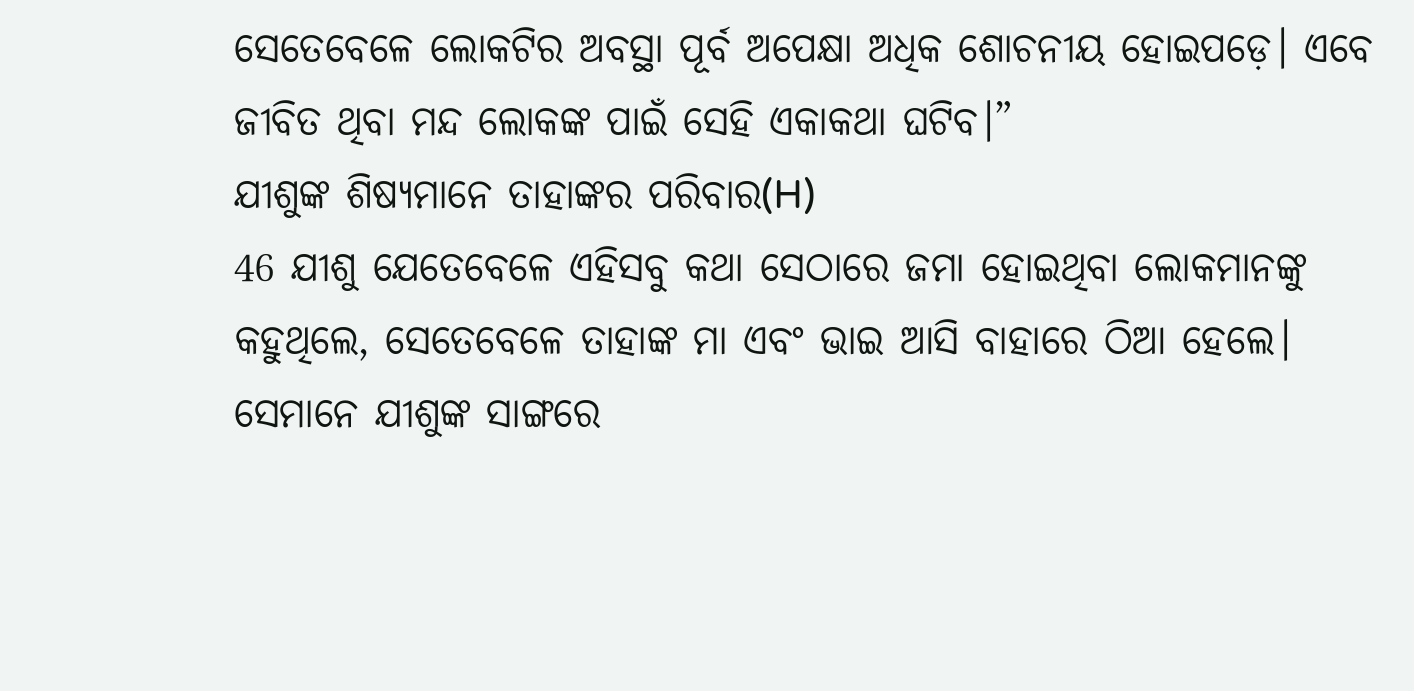ସେତେବେଳେ ଲୋକଟିର ଅବସ୍ଥା ପୂର୍ବ ଅପେକ୍ଷା ଅଧିକ ଶୋଚନୀୟ ହୋଇପଡ଼େ। ଏବେ ଜୀବିତ ଥିବା ମନ୍ଦ ଲୋକଙ୍କ ପାଇଁ ସେହି ଏକାକଥା ଘଟିବ।”
ଯୀଶୁଙ୍କ ଶିଷ୍ୟମାନେ ତାହାଙ୍କର ପରିବାର(H)
46 ଯୀଶୁ ଯେତେବେଳେ ଏହିସବୁ କଥା ସେଠାରେ ଜମା ହୋଇଥିବା ଲୋକମାନଙ୍କୁ କହୁଥିଲେ, ସେତେବେଳେ ତାହାଙ୍କ ମା ଏବଂ ଭାଇ ଆସି ବାହାରେ ଠିଆ ହେଲେ। ସେମାନେ ଯୀଶୁଙ୍କ ସାଙ୍ଗରେ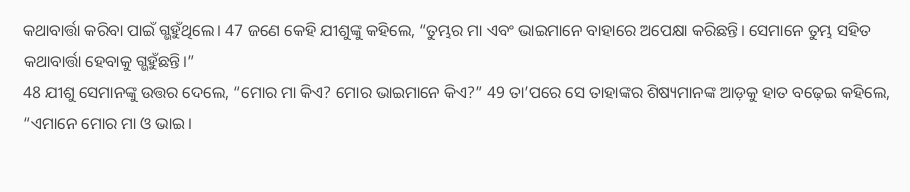କଥାବାର୍ତ୍ତା କରିବା ପାଇଁ ଗ୍ଭହୁଁଥିଲେ। 47 ଜଣେ କେହି ଯୀଶୁଙ୍କୁ କହିଲେ, “ତୁମ୍ଭର ମା ଏବଂ ଭାଇମାନେ ବାହାରେ ଅପେକ୍ଷା କରିଛନ୍ତି। ସେମାନେ ତୁମ୍ଭ ସହିତ କଥାବାର୍ତ୍ତା ହେବାକୁ ଗ୍ଭହୁଁଛନ୍ତି।”
48 ଯୀଶୁ ସେମାନଙ୍କୁ ଉତ୍ତର ଦେଲେ, “ମୋର ମା କିଏ? ମୋର ଭାଇମାନେ କିଏ?” 49 ତା’ପରେ ସେ ତାହାଙ୍କର ଶିଷ୍ୟମାନଙ୍କ ଆଡ଼କୁ ହାତ ବଢ଼େଇ କହିଲେ, “ଏମାନେ ମୋର ମା ଓ ଭାଇ।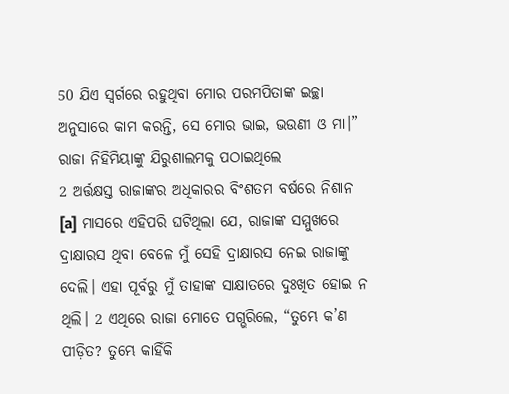50 ଯିଏ ସ୍ୱର୍ଗରେ ରହୁଥିବା ମୋର ପରମପିତାଙ୍କ ଇଚ୍ଛା ଅନୁସାରେ କାମ କରନ୍ତି, ସେ ମୋର ଭାଇ, ଭଉଣୀ ଓ ମା।”
ରାଜା ନିହିମିୟାଙ୍କୁ ଯିରୁଶାଲମକୁ ପଠାଇଥିଲେ
2 ଅର୍ତ୍ତକ୍ଷସ୍ତ ରାଜାଙ୍କର ଅଧିକାରର ବିଂଶତମ ବର୍ଷରେ ନିଶାନ [a] ମାସରେ ଏହିପରି ଘଟିଥିଲା ଯେ, ରାଜାଙ୍କ ସମ୍ମୁଖରେ ଦ୍ରାକ୍ଷାରସ ଥିବା ବେଳେ ମୁଁ ସେହି ଦ୍ରାକ୍ଷାରସ ନେଇ ରାଜାଙ୍କୁ ଦେଲି। ଏହା ପୂର୍ବରୁ ମୁଁ ତାହାଙ୍କ ସାକ୍ଷାତରେ ଦୁଃଖିତ ହୋଇ ନ ଥିଲି। 2 ଏଥିରେ ରାଜା ମୋତେ ପଗ୍ଭରିଲେ, “ତୁମ୍ଭେ କ’ଣ ପୀଡ଼ିତ? ତୁମ୍ଭେ କାହିଁକି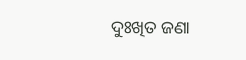ଦୁଃଖିତ ଜଣା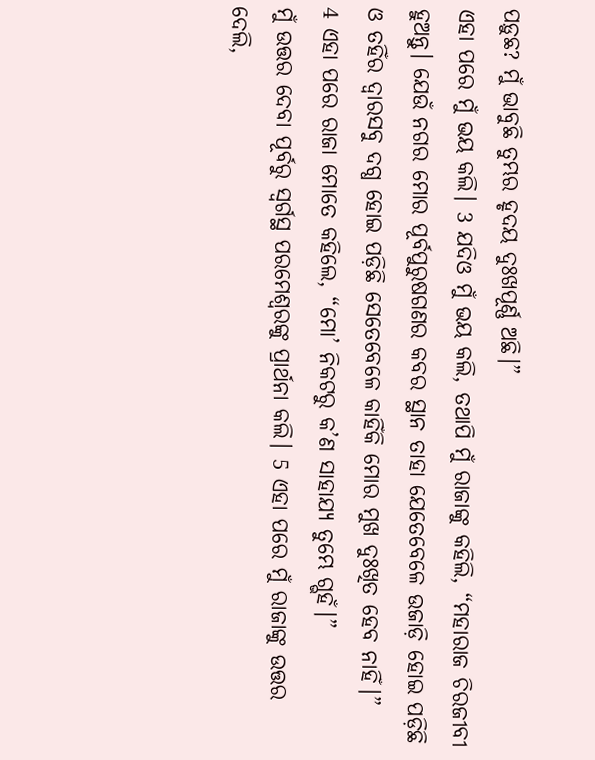ପଡ଼ୁଛ? ମୁଁ ଭାବୁଛି ତୁମ୍ଭର ହୃଦୟ ଦୁଃଖପୂର୍ଣ୍ଣ ଅଛି।”
ଏହା ପରେ ମୁଁ ଭୟ କଲି। 3 ଯଦିଓ ମୁଁ ଭୟ କଲି, ତଥାପି ମୁଁ ରାଜାଙ୍କୁ କହିଲି, “ମହାରାଜ ଚିରଜୀବୀ ହୁଅନ୍ତୁ। ଯେଉଁ ନଗର ମୋର ପୂର୍ବପୁରୁଷଗଣର କବର ସ୍ଥାନ ତାହା ଯେତେବେଳେ ଉଜାଡ଼ି ହୋଇ ପଡ଼ିଛି ଓ ତହିଁର ଦ୍ୱାରସବୁ ଦଗ୍ଧ ହୋଇ ପଡ଼ିଛି ସେତେବେଳେ କାହିଁକି ମୋର ମୁଖ ଦୁଃଖିତ ହେବ ନାହିଁ।”
4 ଏହା ପରେ ରାଜା ମୋତେ କହିଲେ, “ମୋ’ ନିକଟରୁ କ’ଣ ସାହାଯ୍ୟ ତୁମ୍ଭେ ଗ୍ଭହଁ।”
ମୁଁ ଉତ୍ତର ଦେବା ପୂର୍ବରୁ ସ୍ୱର୍ଗସ୍ଥ ପରମେଶ୍ୱରଙ୍କୁ ପ୍ରାର୍ଥନା କଲି। 5 ଏହା ପରେ ମୁଁ ରାଜାଙ୍କୁ ଉତ୍ତର ଦେଲି,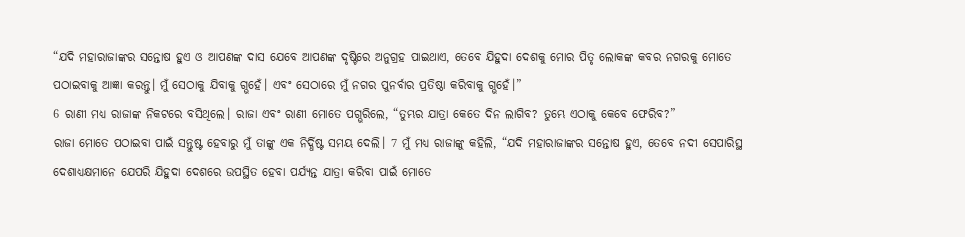“ଯଦି ମହାରାଜାଙ୍କର ସନ୍ତୋଷ ହୁଏ ଓ ଆପଣଙ୍କ ଦାସ ଯେବେ ଆପଣଙ୍କ ଦୃଷ୍ଟିରେ ଅନୁଗ୍ରହ ପାଇଥାଏ, ତେବେ ଯିହୁଦା ଦେଶକୁ ମୋର ପିତୃ ଲୋକଙ୍କ କବର ନଗରକୁ ମୋତେ ପଠାଇବାକୁ ଆଜ୍ଞା କରନ୍ତୁ। ମୁଁ ସେଠାକୁ ଯିବାକୁ ଗ୍ଭହେଁ। ଏବଂ ସେଠାରେ ମୁଁ ନଗର ପୁନର୍ବାର ପ୍ରତିଷ୍ଠା କରିବାକୁ ଗ୍ଭହେଁ।”
6 ରାଣୀ ମଧ୍ୟ ରାଜାଙ୍କ ନିକଟରେ ବସିଥିଲେ। ରାଜା ଏବଂ ରାଣୀ ମୋତେ ପଗ୍ଭରିଲେ, “ତୁମ୍ଭର ଯାତ୍ରା କେତେ ଦିନ ଲାଗିବ? ତୁମ୍ଭେ ଏଠାକୁ କେବେ ଫେରିବ?”
ରାଜା ମୋତେ ପଠାଇବା ପାଇଁ ସନ୍ତୁଷ୍ଟ ହେବାରୁ ମୁଁ ତାଙ୍କୁ ଏକ ନିର୍ଦ୍ଧିଷ୍ଟ ସମୟ ଦେଲି। 7 ମୁଁ ମଧ୍ୟ ରାଜାଙ୍କୁ କହିଲି, “ଯଦି ମହାରାଜାଙ୍କର ସନ୍ତୋଷ ହୁଏ, ତେବେ ନଦୀ ସେପାରିସ୍ଥ ଦେଶାଧ୍ୟକ୍ଷମାନେ ଯେପରି ଯିହୁଦା ଦେଶରେ ଉପସ୍ଥିତ ହେବା ପର୍ଯ୍ୟନ୍ତ ଯାତ୍ରା କରିବା ପାଇଁ ମୋତେ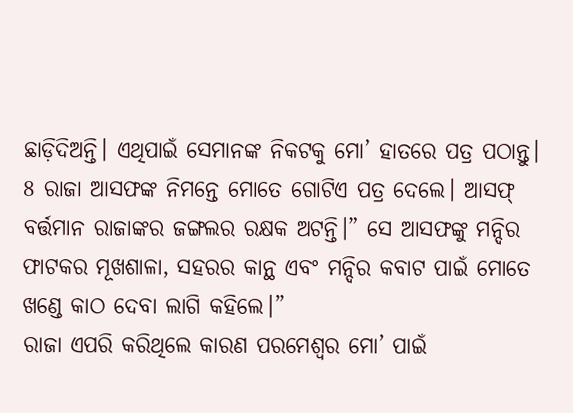ଛାଡ଼ିଦିଅନ୍ତି। ଏଥିପାଇଁ ସେମାନଙ୍କ ନିକଟକୁ ମୋ’ ହାତରେ ପତ୍ର ପଠାନ୍ତୁ। 8 ରାଜା ଆସଫଙ୍କ ନିମନ୍ତେ ମୋତେ ଗୋଟିଏ ପତ୍ର ଦେଲେ। ଆସଫ୍ ବର୍ତ୍ତମାନ ରାଜାଙ୍କର ଜଙ୍ଗଲର ରକ୍ଷକ ଅଟନ୍ତି।” ସେ ଆସଫଙ୍କୁ ମନ୍ଦିର ଫାଟକର ମୂଖଶାଳା, ସହରର କାନ୍ଥ ଏବଂ ମନ୍ଦିର କବାଟ ପାଇଁ ମୋତେ ଖଣ୍ଡେ କାଠ ଦେବା ଲାଗି କହିଲେ।”
ରାଜା ଏପରି କରିଥିଲେ କାରଣ ପରମେଶ୍ୱର ମୋ’ ପାଇଁ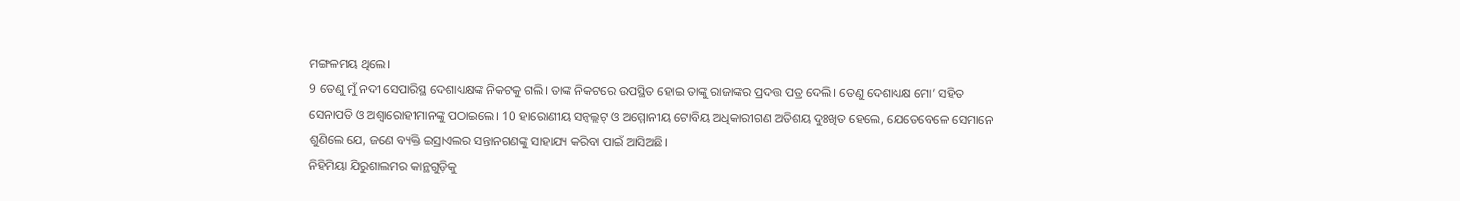ମଙ୍ଗଳମୟ ଥିଲେ।
9 ତେଣୁ ମୁଁ ନଦୀ ସେପାରିସ୍ଥ ଦେଶାଧ୍ୟକ୍ଷଙ୍କ ନିକଟକୁ ଗଲି। ତାଙ୍କ ନିକଟରେ ଉପସ୍ଥିତ ହୋଇ ତାଙ୍କୁ ରାଜାଙ୍କର ପ୍ରଦତ୍ତ ପତ୍ର ଦେଲି। ତେଣୁ ଦେଶାଧ୍ୟକ୍ଷ ମୋ’ ସହିତ ସେନାପତି ଓ ଅଶ୍ୱାରୋହୀମାନଙ୍କୁ ପଠାଇଲେ। 10 ହାରୋଣୀୟ ସନ୍ବଲ୍ଲଟ୍ ଓ ଅମ୍ମୋନୀୟ ଟୋବିୟ ଅଧିକାରୀଗଣ ଅତିଶୟ ଦୁଃଖିତ ହେଲେ, ଯେତେବେଳେ ସେମାନେ ଶୁଣିଲେ ଯେ, ଜଣେ ବ୍ୟକ୍ତି ଇସ୍ରାଏଲର ସନ୍ତାନଗଣଙ୍କୁ ସାହାଯ୍ୟ କରିବା ପାଇଁ ଆସିଅଛି।
ନିହିମିୟା ଯିରୁଶାଲମର କାନ୍ଥଗୁଡ଼ିକୁ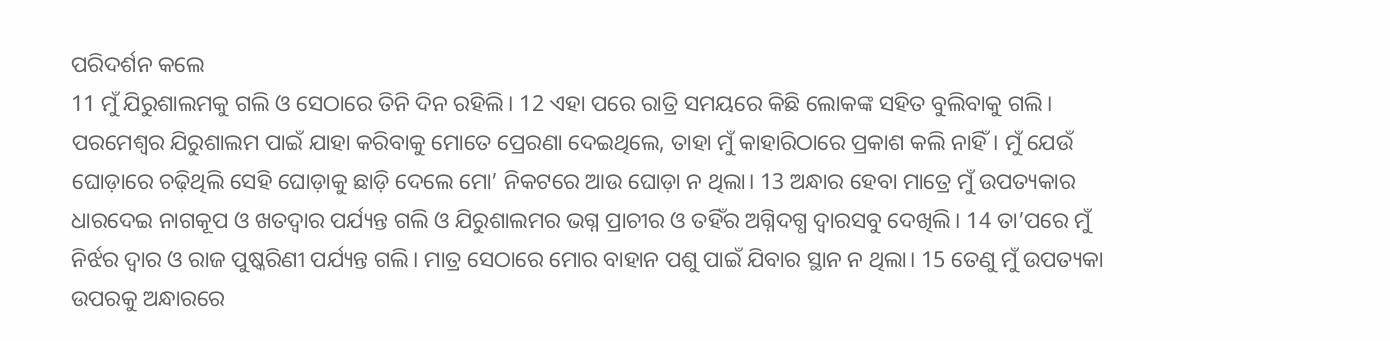ପରିଦର୍ଶନ କଲେ
11 ମୁଁ ଯିରୁଶାଲମକୁ ଗଲି ଓ ସେଠାରେ ତିନି ଦିନ ରହିଲି। 12 ଏହା ପରେ ରାତ୍ରି ସମୟରେ କିଛି ଲୋକଙ୍କ ସହିତ ବୁଲିବାକୁ ଗଲି। ପରମେଶ୍ୱର ଯିରୁଶାଲମ ପାଇଁ ଯାହା କରିବାକୁ ମୋତେ ପ୍ରେରଣା ଦେଇଥିଲେ, ତାହା ମୁଁ କାହାରିଠାରେ ପ୍ରକାଶ କଲି ନାହିଁ। ମୁଁ ଯେଉଁ ଘୋଡ଼ାରେ ଚଢ଼ିଥିଲି ସେହି ଘୋଡ଼ାକୁ ଛାଡ଼ି ଦେଲେ ମୋ’ ନିକଟରେ ଆଉ ଘୋଡ଼ା ନ ଥିଲା। 13 ଅନ୍ଧାର ହେବା ମାତ୍ରେ ମୁଁ ଉପତ୍ୟକାର ଧାରଦେଇ ନାଗକୂପ ଓ ଖତଦ୍ୱାର ପର୍ଯ୍ୟନ୍ତ ଗଲି ଓ ଯିରୁଶାଲମର ଭଗ୍ନ ପ୍ରାଚୀର ଓ ତହିଁର ଅଗ୍ନିଦଗ୍ଧ ଦ୍ୱାରସବୁ ଦେଖିଲି। 14 ତା’ପରେ ମୁଁ ନିର୍ଝର ଦ୍ୱାର ଓ ରାଜ ପୁଷ୍କରିଣୀ ପର୍ଯ୍ୟନ୍ତ ଗଲି। ମାତ୍ର ସେଠାରେ ମୋର ବାହାନ ପଶୁ ପାଇଁ ଯିବାର ସ୍ଥାନ ନ ଥିଲା। 15 ତେଣୁ ମୁଁ ଉପତ୍ୟକା ଉପରକୁ ଅନ୍ଧାରରେ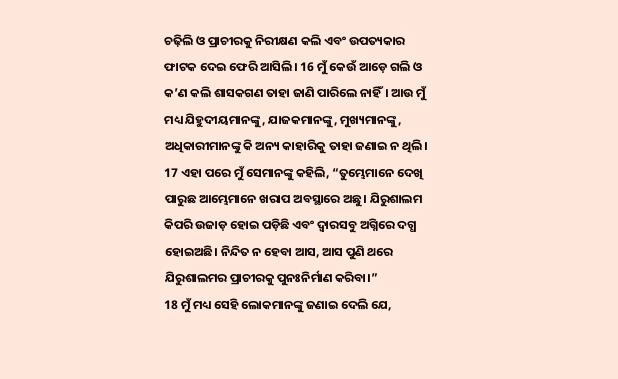ଚଢ଼ିଲି ଓ ପ୍ରାଚୀରକୁ ନିରୀକ୍ଷଣ କଲି ଏବଂ ଉପତ୍ୟକାର ଫାଟକ ଦେଇ ଫେରି ଆସିଲି। 16 ମୁଁ କେଉଁ ଆଡ଼େ ଗଲି ଓ କ’ଣ କଲି ଶାସକଗଣ ତାହା ଜାଣି ପାରିଲେ ନାହିଁ। ଆଉ ମୁଁ ମଧ୍ୟ ଯିହୁଦୀୟମାନଙ୍କୁ, ଯାଜକମାନଙ୍କୁ, ମୁଖ୍ୟମାନଙ୍କୁ, ଅଧିକାରୀମାନଙ୍କୁ କି ଅନ୍ୟ କାହାରିକୁ ତାହା ଜଣାଇ ନ ଥିଲି।
17 ଏହା ପରେ ମୁଁ ସେମାନଙ୍କୁ କହିଲି, “ତୁମ୍ଭେମାନେ ଦେଖି ପାରୁଛ ଆମ୍ଭେମାନେ ଖରାପ ଅବସ୍ଥାରେ ଅଛୁ। ଯିରୁଶାଲମ କିପରି ଉଜାଡ଼ ହୋଇ ପଡ଼ିଛି ଏବଂ ଦ୍ୱାରସବୁ ଅଗ୍ନିରେ ଦଗ୍ଧ ହୋଇଅଛି। ନିନ୍ଦିତ ନ ହେବା ଆସ, ଆସ ପୁଣି ଥରେ ଯିରୁଶାଲମର ପ୍ରାଚୀରକୁ ପୁନଃନିର୍ମାଣ କରିବା।”
18 ମୁଁ ମଧ୍ୟ ସେହି ଲୋକମାନଙ୍କୁ ଜଣାଇ ଦେଲି ଯେ,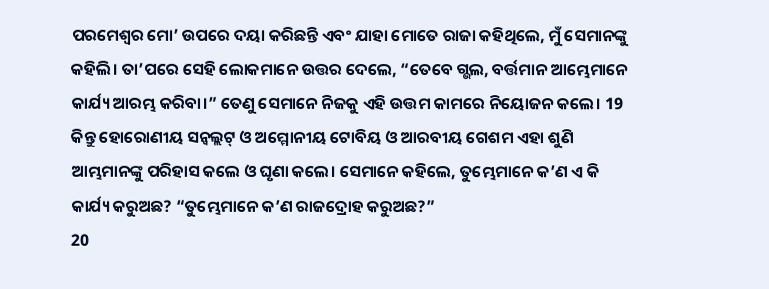ପରମେଶ୍ୱର ମୋ’ ଉପରେ ଦୟା କରିଛନ୍ତି ଏବଂ ଯାହା ମୋତେ ରାଜା କହିଥିଲେ, ମୁଁ ସେମାନଙ୍କୁ କହିଲି। ତା’ପରେ ସେହି ଲୋକମାନେ ଉତ୍ତର ଦେଲେ, “ତେବେ ଗ୍ଭଲ, ବର୍ତ୍ତମାନ ଆମ୍ଭେମାନେ କାର୍ଯ୍ୟ ଆରମ୍ଭ କରିବା।” ତେଣୁ ସେମାନେ ନିଜକୁ ଏହି ଉତ୍ତମ କାମରେ ନିୟୋଜନ କଲେ। 19 କିନ୍ତୁ ହୋରୋଣୀୟ ସନ୍ବଲ୍ଲଟ୍ ଓ ଅମ୍ମୋନୀୟ ଟୋବିୟ ଓ ଆରବୀୟ ଗେଶମ ଏହା ଶୁଣି ଆମ୍ଭମାନଙ୍କୁ ପରିହାସ କଲେ ଓ ଘୃଣା କଲେ। ସେମାନେ କହିଲେ, ତୁମ୍ଭେମାନେ କ’ଣ ଏ କି କାର୍ଯ୍ୟ କରୁଅଛ? “ତୁମ୍ଭେମାନେ କ’ଣ ରାଜଦ୍ରୋହ କରୁଅଛ?”
20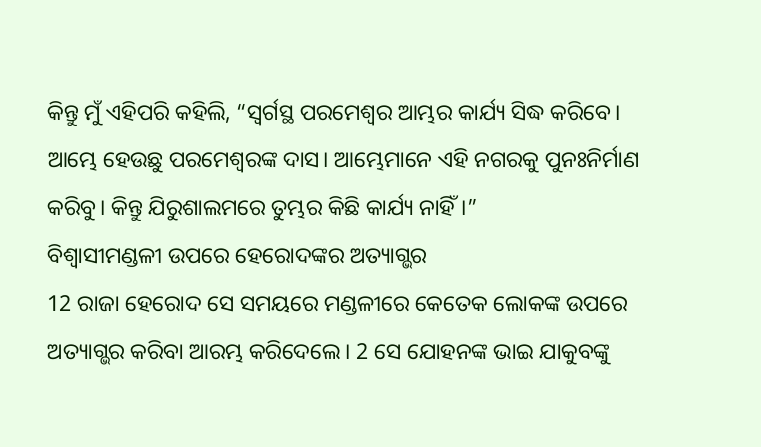କିନ୍ତୁ ମୁଁ ଏହିପରି କହିଲି, “ସ୍ୱର୍ଗସ୍ଥ ପରମେଶ୍ୱର ଆମ୍ଭର କାର୍ଯ୍ୟ ସିଦ୍ଧ କରିବେ। ଆମ୍ଭେ ହେଉଛୁ ପରମେଶ୍ୱରଙ୍କ ଦାସ। ଆମ୍ଭେମାନେ ଏହି ନଗରକୁ ପୁନଃନିର୍ମାଣ କରିବୁ। କିନ୍ତୁ ଯିରୁଶାଲମରେ ତୁମ୍ଭର କିଛି କାର୍ଯ୍ୟ ନାହିଁ।”
ବିଶ୍ୱାସୀମଣ୍ଡଳୀ ଉପରେ ହେରୋଦଙ୍କର ଅତ୍ୟାଗ୍ଭର
12 ରାଜା ହେରୋଦ ସେ ସମୟରେ ମଣ୍ଡଳୀରେ କେତେକ ଲୋକଙ୍କ ଉପରେ ଅତ୍ୟାଗ୍ଭର କରିବା ଆରମ୍ଭ କରିଦେଲେ। 2 ସେ ଯୋହନଙ୍କ ଭାଇ ଯାକୁବଙ୍କୁ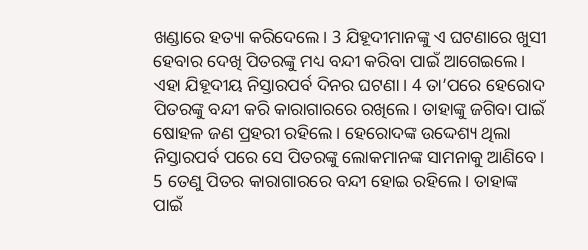ଖଣ୍ଡାରେ ହତ୍ୟା କରିଦେଲେ। 3 ଯିହୂଦୀମାନଙ୍କୁ ଏ ଘଟଣାରେ ଖୁସୀ ହେବାର ଦେଖି ପିତରଙ୍କୁ ମଧ୍ୟ ବନ୍ଦୀ କରିବା ପାଇଁ ଆଗେଇଲେ। ଏହା ଯିହୂଦୀୟ ନିସ୍ତାରପର୍ବ ଦିନର ଘଟଣା। 4 ତା’ପରେ ହେରୋଦ ପିତରଙ୍କୁ ବନ୍ଦୀ କରି କାରାଗାରରେ ରଖିଲେ। ତାହାଙ୍କୁ ଜଗିବା ପାଇଁ ଷୋହଳ ଜଣ ପ୍ରହରୀ ରହିଲେ। ହେରୋଦଙ୍କ ଉଦ୍ଦେଶ୍ୟ ଥିଲା ନିସ୍ତାରପର୍ବ ପରେ ସେ ପିତରଙ୍କୁ ଲୋକମାନଙ୍କ ସାମନାକୁ ଆଣିବେ। 5 ତେଣୁ ପିତର କାରାଗାରରେ ବନ୍ଦୀ ହୋଇ ରହିଲେ। ତାହାଙ୍କ ପାଇଁ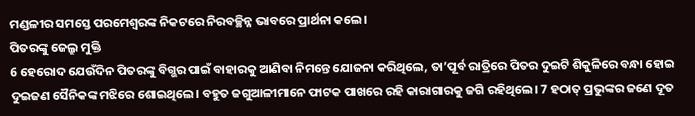ମଣ୍ଡଳୀର ସମସ୍ତେ ପରମେଶ୍ୱରଙ୍କ ନିକଟରେ ନିରବଚ୍ଛିନ୍ନ ଭାବରେ ପ୍ରାର୍ଥନା କଲେ।
ପିତରଙ୍କୁ ଜେଲ୍ରୁ ମୁକ୍ତି
6 ହେରୋଦ ଯେଉଁଦିନ ପିତରଙ୍କୁ ବିଗ୍ଭର ପାଇଁ ବାହାରକୁ ଆଣିବା ନିମନ୍ତେ ଯୋଜନା କରିଥିଲେ, ତା’ପୂର୍ବ ରାତ୍ରିରେ ପିତର ଦୁଇଟି ଶିକୁଳିରେ ବନ୍ଧା ହୋଇ ଦୁଇଜଣ ସୈନିକଙ୍କ ମଝିରେ ଶୋଇଥିଲେ। ବହୁତ ଜଗୁଆଳୀମାନେ ଫାଟକ ପାଖରେ ରହି କାରାଗାରକୁ ଜଗି ରହିଥିଲେ। 7 ହଠାତ୍ ପ୍ରଭୁଙ୍କର ଜଣେ ଦୂତ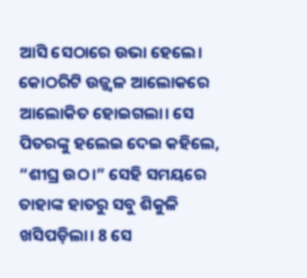ଆସି ସେଠାରେ ଉଭା ହେଲେ। କୋଠରିଟି ଉଜ୍ଜ୍ୱଳ ଆଲୋକରେ ଆଲୋକିତ ହୋଇଗଲା। ସେ ପିତରଙ୍କୁ ହଲେଇ ଦେଇ କହିଲେ, “ଶୀଘ୍ର ଉଠ।” ସେହି ସମୟରେ ତାହାଙ୍କ ହାତରୁ ସବୁ ଶିକୁଳି ଖସିପଡ଼ିଲା। 8 ସେ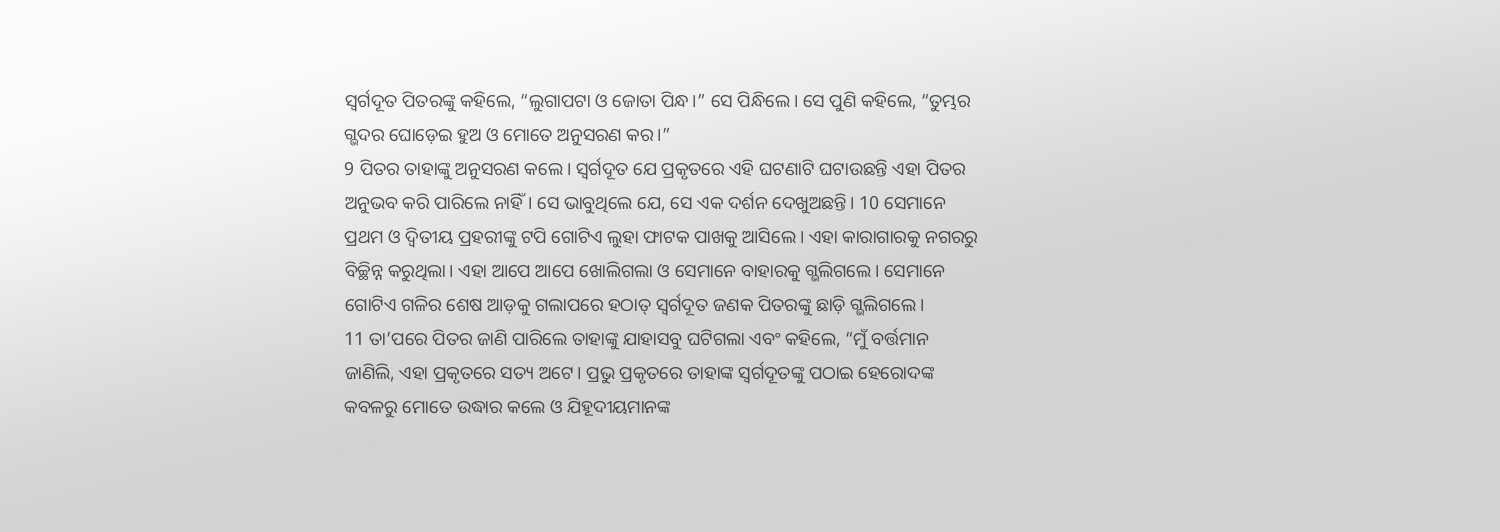ସ୍ୱର୍ଗଦୂତ ପିତରଙ୍କୁ କହିଲେ, “ଲୁଗାପଟା ଓ ଜୋତା ପିନ୍ଧ।” ସେ ପିନ୍ଧିଲେ। ସେ ପୁଣି କହିଲେ, “ତୁମ୍ଭର ଗ୍ଭଦର ଘୋଡ଼େଇ ହୁଅ ଓ ମୋତେ ଅନୁସରଣ କର।”
9 ପିତର ତାହାଙ୍କୁ ଅନୁସରଣ କଲେ। ସ୍ୱର୍ଗଦୂତ ଯେ ପ୍ରକୃତରେ ଏହି ଘଟଣାଟି ଘଟାଉଛନ୍ତି ଏହା ପିତର ଅନୁଭବ କରି ପାରିଲେ ନାହିଁ। ସେ ଭାବୁଥିଲେ ଯେ, ସେ ଏକ ଦର୍ଶନ ଦେଖୁଅଛନ୍ତି। 10 ସେମାନେ ପ୍ରଥମ ଓ ଦ୍ୱିତୀୟ ପ୍ରହରୀଙ୍କୁ ଟପି ଗୋଟିଏ ଲୁହା ଫାଟକ ପାଖକୁ ଆସିଲେ। ଏହା କାରାଗାରକୁ ନଗରରୁ ବିଚ୍ଛିନ୍ନ କରୁଥିଲା। ଏହା ଆପେ ଆପେ ଖୋଲିଗଲା ଓ ସେମାନେ ବାହାରକୁ ଗ୍ଭଲିଗଲେ। ସେମାନେ ଗୋଟିଏ ଗଳିର ଶେଷ ଆଡ଼କୁ ଗଲାପରେ ହଠାତ୍ ସ୍ୱର୍ଗଦୂତ ଜଣକ ପିତରଙ୍କୁ ଛାଡ଼ି ଗ୍ଭଲିଗଲେ।
11 ତା’ପରେ ପିତର ଜାଣି ପାରିଲେ ତାହାଙ୍କୁ ଯାହାସବୁ ଘଟିଗଲା ଏବଂ କହିଲେ, “ମୁଁ ବର୍ତ୍ତମାନ ଜାଣିଲି, ଏହା ପ୍ରକୃତରେ ସତ୍ୟ ଅଟେ। ପ୍ରଭୁ ପ୍ରକୃତରେ ତାହାଙ୍କ ସ୍ୱର୍ଗଦୂତଙ୍କୁ ପଠାଇ ହେରୋଦଙ୍କ କବଳରୁ ମୋତେ ଉଦ୍ଧାର କଲେ ଓ ଯିହୂଦୀୟମାନଙ୍କ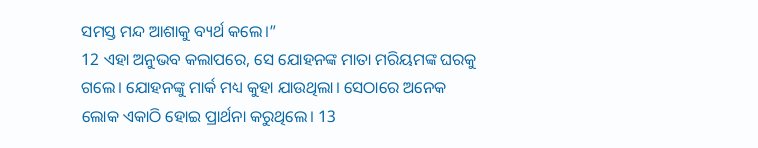ସମସ୍ତ ମନ୍ଦ ଆଶାକୁ ବ୍ୟର୍ଥ କଲେ।”
12 ଏହା ଅନୁଭବ କଲାପରେ, ସେ ଯୋହନଙ୍କ ମାତା ମରିୟମଙ୍କ ଘରକୁ ଗଲେ। ଯୋହନଙ୍କୁ ମାର୍କ ମଧ୍ୟ କୁହା ଯାଉଥିଲା। ସେଠାରେ ଅନେକ ଲୋକ ଏକାଠି ହୋଇ ପ୍ରାର୍ଥନା କରୁଥିଲେ। 13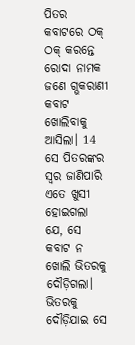ପିତର କବାଟରେ ଠକ୍ ଠକ୍ କରନ୍ତେ ରୋଦା ନାମକ ଜଣେ ଗ୍ଭକରାଣୀ କବାଟ ଖୋଲିବାକୁ ଆସିଲା। 14 ସେ ପିତରଙ୍କର ସ୍ୱର ଜାଣିପାରି ଏତେ ଖୁସୀ ହୋଇଗଲା ଯେ, ସେ କବାଟ ନ ଖୋଲି ଭିତରକୁ ଦୌଡ଼ିଗଲା। ଭିତରକୁ ଦୌଡ଼ିଯାଇ ସେ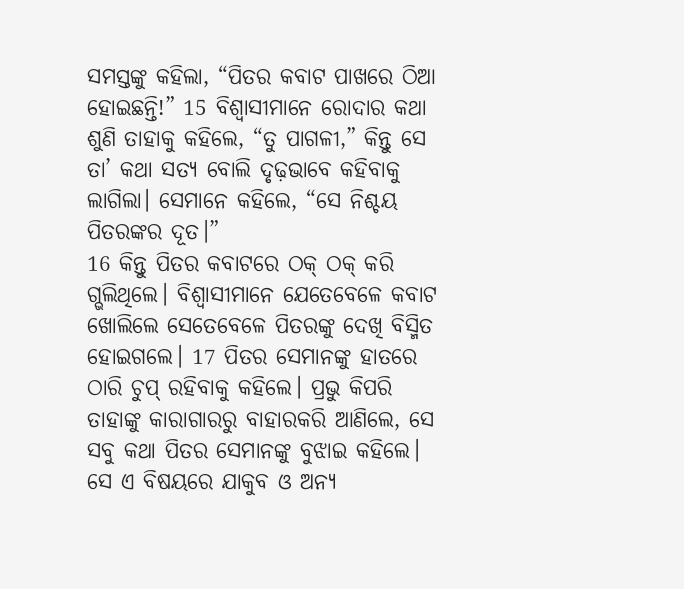ସମସ୍ତଙ୍କୁ କହିଲା, “ପିତର କବାଟ ପାଖରେ ଠିଆ ହୋଇଛନ୍ତି!” 15 ବିଶ୍ୱାସୀମାନେ ରୋଦାର କଥା ଶୁଣି ତାହାକୁ କହିଲେ, “ତୁ ପାଗଳୀ,” କିନ୍ତୁ ସେ ତା’ କଥା ସତ୍ୟ ବୋଲି ଦୃଢ଼ଭାବେ କହିବାକୁ ଲାଗିଲା। ସେମାନେ କହିଲେ, “ସେ ନିଶ୍ଚୟ ପିତରଙ୍କର ଦୂତ।”
16 କିନ୍ତୁ ପିତର କବାଟରେ ଠକ୍ ଠକ୍ କରି ଗ୍ଭଲିଥିଲେ। ବିଶ୍ୱାସୀମାନେ ଯେତେବେଳେ କବାଟ ଖୋଲିଲେ ସେତେବେଳେ ପିତରଙ୍କୁ ଦେଖି ବିସ୍ମିତ ହୋଇଗଲେ। 17 ପିତର ସେମାନଙ୍କୁ ହାତରେ ଠାରି ଚୁପ୍ ରହିବାକୁ କହିଲେ। ପ୍ରଭୁ କିପରି ତାହାଙ୍କୁ କାରାଗାରରୁ ବାହାରକରି ଆଣିଲେ, ସେ ସବୁ କଥା ପିତର ସେମାନଙ୍କୁ ବୁଝାଇ କହିଲେ। ସେ ଏ ବିଷୟରେ ଯାକୁବ ଓ ଅନ୍ୟ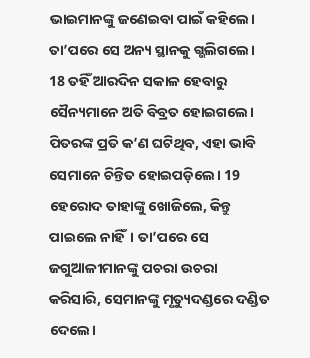ଭାଇମାନଙ୍କୁ ଜଣେଇବା ପାଇଁ କହିଲେ। ତା’ପରେ ସେ ଅନ୍ୟ ସ୍ଥାନକୁ ଗ୍ଭଲିଗଲେ।
18 ତହିଁ ଆରଦିନ ସକାଳ ହେବାରୁ ସୈନ୍ୟମାନେ ଅତି ବିବ୍ରତ ହୋଇଗଲେ। ପିତରଙ୍କ ପ୍ରତି କ’ଣ ଘଟିଥିବ, ଏହା ଭାବି ସେମାନେ ଚିନ୍ତିତ ହୋଇପଡ଼ିଲେ। 19 ହେରୋଦ ତାହାଙ୍କୁ ଖୋଜିଲେ, କିନ୍ତୁ ପାଇଲେ ନାହିଁ। ତା’ପରେ ସେ ଜଗୁଆଳୀମାନଙ୍କୁ ପଚରା ଉଚରା କରିସାରି, ସେମାନଙ୍କୁ ମୃତ୍ୟୁଦଣ୍ଡରେ ଦଣ୍ଡିତ ଦେଲେ।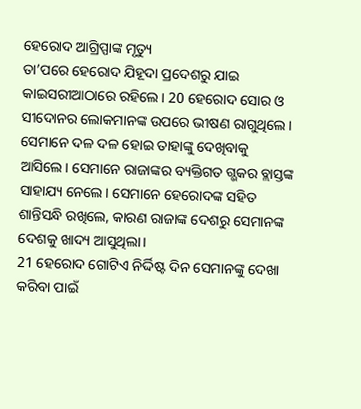ହେରୋଦ ଆଗ୍ରିପ୍ପାଙ୍କ ମୃତ୍ୟୁ
ତା’ପରେ ହେରୋଦ ଯିହୂଦା ପ୍ରଦେଶରୁ ଯାଇ କାଇସରୀଆଠାରେ ରହିଲେ। 20 ହେରୋଦ ସୋର ଓ ସୀଦୋନର ଲୋକମାନଙ୍କ ଉପରେ ଭୀଷଣ ରାଗୁଥିଲେ। ସେମାନେ ଦଳ ଦଳ ହୋଇ ତାହାଙ୍କୁ ଦେଖିବାକୁ ଆସିଲେ। ସେମାନେ ରାଜାଙ୍କର ବ୍ୟକ୍ତିଗତ ଗ୍ଭକର ବ୍ଲାସ୍ତଙ୍କ ସାହାଯ୍ୟ ନେଲେ। ସେମାନେ ହେରୋଦଙ୍କ ସହିତ ଶାନ୍ତିସନ୍ଧି ରଖିଲେ, କାରଣ ରାଜାଙ୍କ ଦେଶରୁ ସେମାନଙ୍କ ଦେଶକୁ ଖାଦ୍ୟ ଆସୁଥିଲା।
21 ହେରୋଦ ଗୋଟିଏ ନିର୍ଦ୍ଦିଷ୍ଟ ଦିନ ସେମାନଙ୍କୁ ଦେଖା କରିବା ପାଇଁ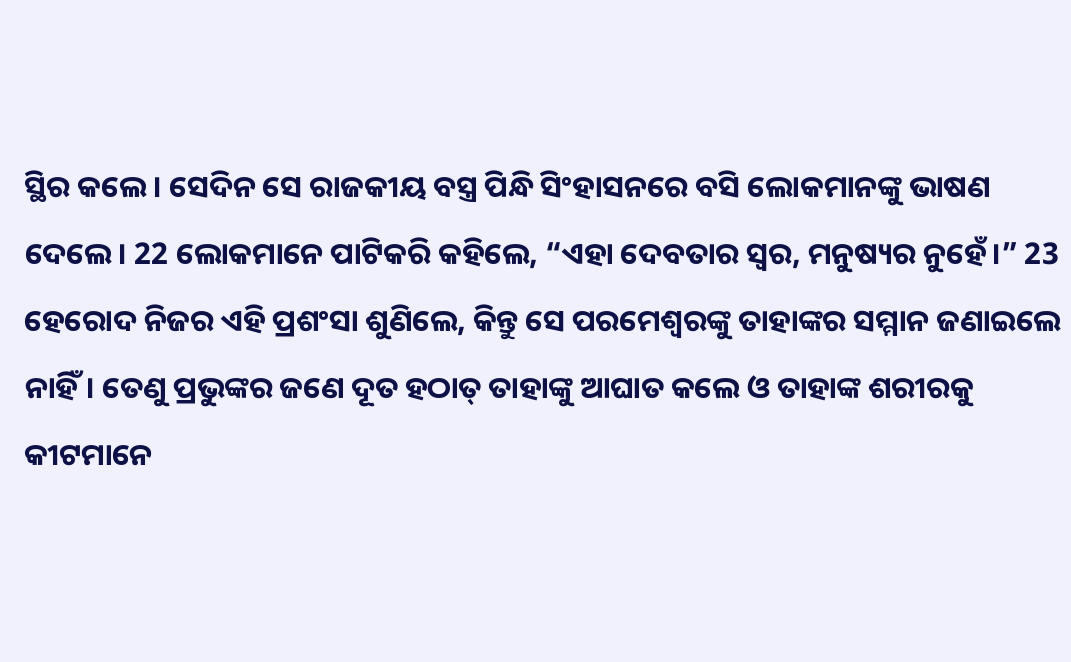ସ୍ଥିର କଲେ। ସେଦିନ ସେ ରାଜକୀୟ ବସ୍ତ୍ର ପିନ୍ଧି ସିଂହାସନରେ ବସି ଲୋକମାନଙ୍କୁ ଭାଷଣ ଦେଲେ। 22 ଲୋକମାନେ ପାଟିକରି କହିଲେ, “ଏହା ଦେବତାର ସ୍ୱର, ମନୁଷ୍ୟର ନୁହେଁ।” 23 ହେରୋଦ ନିଜର ଏହି ପ୍ରଶଂସା ଶୁଣିଲେ, କିନ୍ତୁ ସେ ପରମେଶ୍ୱରଙ୍କୁ ତାହାଙ୍କର ସମ୍ମାନ ଜଣାଇଲେ ନାହିଁ। ତେଣୁ ପ୍ରଭୁଙ୍କର ଜଣେ ଦୂତ ହଠାତ୍ ତାହାଙ୍କୁ ଆଘାତ କଲେ ଓ ତାହାଙ୍କ ଶରୀରକୁ କୀଟମାନେ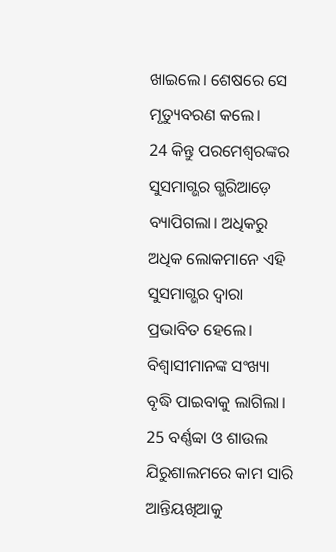ଖାଇଲେ। ଶେଷରେ ସେ ମୃତ୍ୟୁବରଣ କଲେ।
24 କିନ୍ତୁ ପରମେଶ୍ୱରଙ୍କର ସୁସମାଗ୍ଭର ଗ୍ଭରିଆଡ଼େ ବ୍ୟାପିଗଲା। ଅଧିକରୁ ଅଧିକ ଲୋକମାନେ ଏହି ସୁସମାଗ୍ଭର ଦ୍ୱାରା ପ୍ରଭାବିତ ହେଲେ। ବିଶ୍ୱାସୀମାନଙ୍କ ସଂଖ୍ୟା ବୃଦ୍ଧି ପାଇବାକୁ ଲାଗିଲା।
25 ବର୍ଣ୍ଣବ୍ବା ଓ ଶାଉଲ ଯିରୁଶାଲମରେ କାମ ସାରି ଆନ୍ତିୟଖିଆକୁ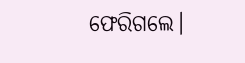ଫେରିଗଲେ।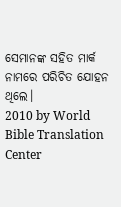ସେମାନଙ୍କ ସହିତ ମାର୍କ ନାମରେ ପରିଚିତ ଯୋହନ ଥିଲେ।
2010 by World Bible Translation Center